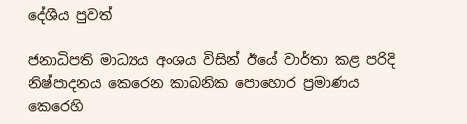දේශීය පුවත්

ජනාධිපති මාධ්‍යය අංශය විසින් ඊයේ වාර්තා කළ පරිදි නිෂ්පාදනය කෙරෙන කාබනික පොහොර ප්‍රමාණය කෙරෙහි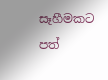සෑහීමකට පත්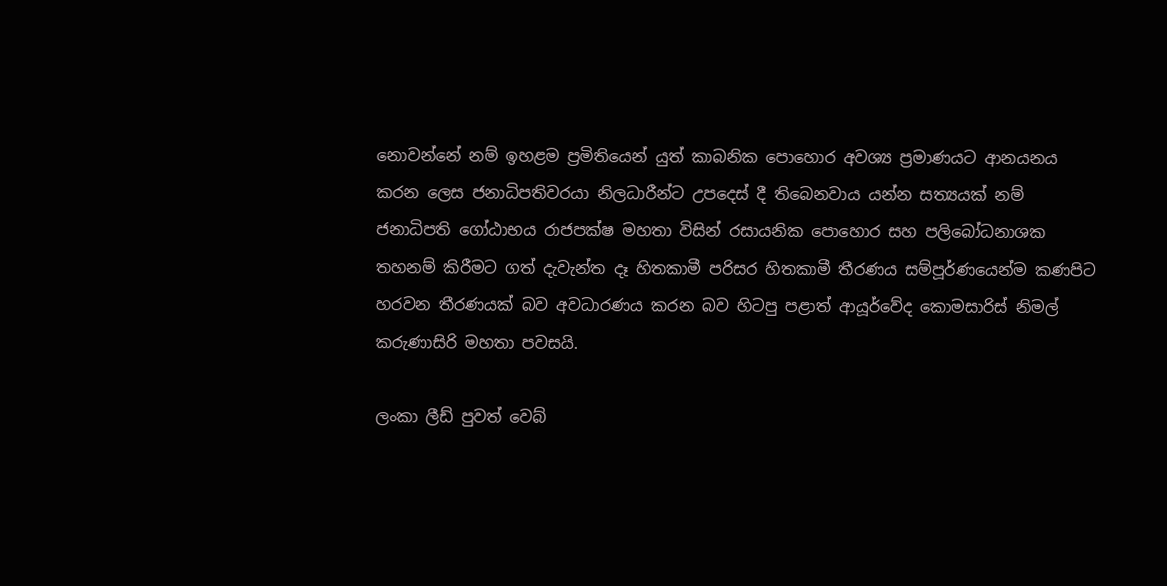නොවන්නේ නම් ඉහළම ප්‍රමිතියෙන් යුත් කාබනික පොහොර අවශ්‍ය ප්‍රමාණයට ආනයනය කරන ලෙස ජනාධිපතිවරයා නිලධාරීන්ට උපදෙස් දී තිබෙනවාය යන්න සත්‍යයක් නම් ජනාධිපති ගෝඨාභය රාජපක්ෂ මහතා විසින් රසායනික පොහොර සහ පලිබෝධනාශක තහනම් කිරීමට ගත් දැවැන්ත දෑ හිතකාමී පරිසර හිතකාමී තීරණය සම්පූර්ණයෙන්ම කණපිට හරවන තීරණයක් බව අවධාරණය කරන බව හිටපු පළාත් ආයූර්වේද කොමසාරිස් නිමල් කරුණාසිරි මහතා පවසයි.

ලංකා ලීඩ් පුවත් වෙබ්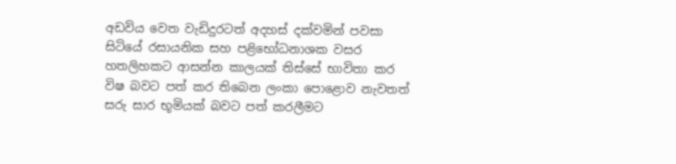අඩවිය වෙත වැඩිදුරටත් අදහස් දක්වමින් පවසා සිටියේ රසායනික සහ පළිභෝධනාශක වසර හතලිහකට ආසන්න කාලයක් තිස්සේ භාවිතා කර විෂ බවට පත් කර තිබෙන ලංකා පොළොව නැවතත් සරු සාර භූමියක් බවට පත් කරලීමට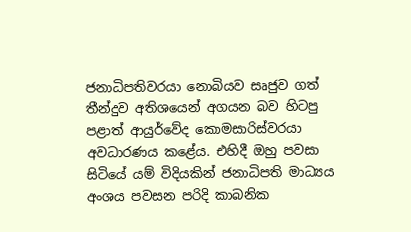ජනාධිපතිවරයා නොබියව සෘජුව ගත් තීන්දුව අතිශයෙන් අගයන බව හිටපු පළාත් ආයුර්වේද කොමසාරිස්වරයා අවධාරණය කළේය. එහිදී ඔහු පවසා සිටියේ යම් විදියකින් ජනාධිපති මාධ්‍යය අංශය පවසන පරිදි කාබනික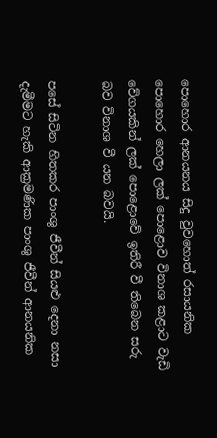පොහොර ආනයනය සිදු වුවහොත් රසායනික පොහොර හෙලා ලක් පොළොව විනාශ කළාට වැඩි වේගයකින් ලක් පොළොවේ ඉතිරී වී තිබෙන සරු බව විනාශ වී යන බවයි.

පසේ සිටින හිතකර පාංශු ජීවීන් සියළු දෙනා නසා දැමීමට හැකි ආක්‍රමණික පාංශු ජීවීන් ආනයනික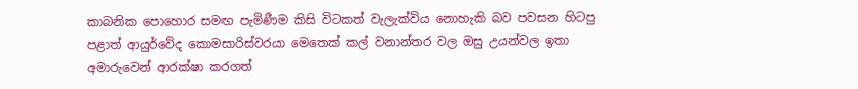කාබනික පොහොර සමඟ පැමිණීම කිසි විටකත් වැලැක්විය නොහැකි බව පවසන හිටපු පළාත් ආයුර්වේද කොමසාරිස්වරයා මෙතෙක් කල් වනාන්තර වල ඔසු උයන්වල ඉතා අමාරුවෙන් ආරක්ෂා කරගත්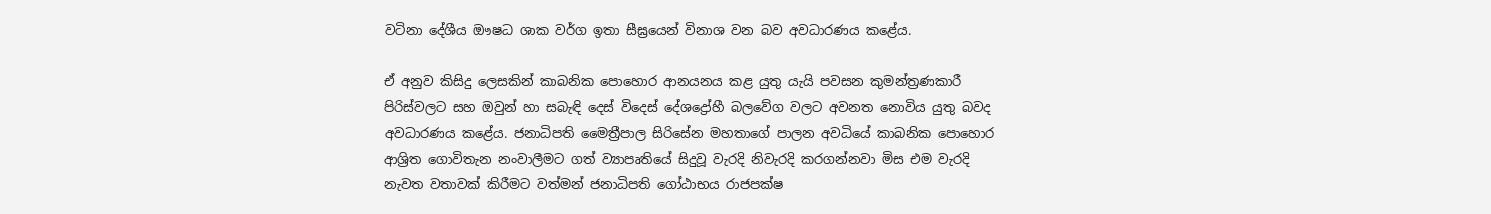වටිනා දේශීය ඖෂධ ශාක වර්ග ඉතා සීඝ්‍රයෙන් විනාශ වන බව අවධාරණය කළේය.

ඒ අනුව කිසිදු ලෙසකින් කාබනික පොහොර ආනයනය කළ යුතු යැයි පවසන කුමන්ත්‍රණකාරී පිරිස්වලට සහ ඔවුන් හා සබැඳි දෙස් විදෙස් දේශද්‍රෝහී බලවේග වලට අවනත නොවිය යුතු බවද අවධාරණය කළේය. ජනාධිපති මෛත්‍රීපාල සිරිසේන මහතාගේ පාලන අවධියේ කාබනික පොහොර ආශ්‍රිත ගොවිතැන නංවාලීමට ගත් ව්‍යාපෘතියේ සිදුවූ වැරදි නිවැරදි කරගන්නවා මිස එම වැරදි නැවත වතාවක් කිරීමට වත්මන් ජනාධිපති ගෝඨාභය රාජපක්ෂ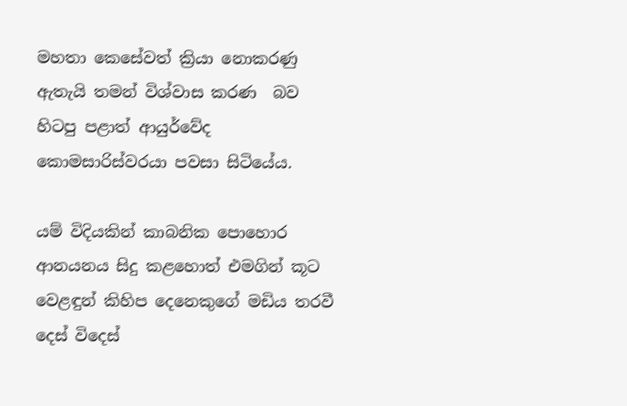මහතා කෙසේවත් ක්‍රියා නොකරණු ඇතැයි තමන් විශ්වාස කරණ  බව හිටපු පළාත් ආයුර්වේද කොමසාරිස්වරයා පවසා සිටියේය.

යම් විදියකින් කාබනික පොහොර ආනයනය සිදු කළහොත් එමගින් කූට වෙළඳුන් කිහිප දෙනෙකුගේ මඩිය තරවී දෙස් විදෙස්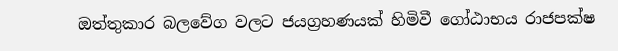ඔත්තුකාර බලවේග වලට ජයග්‍රහණයක් හිමිවී ගෝඨාභය රාජපක්ෂ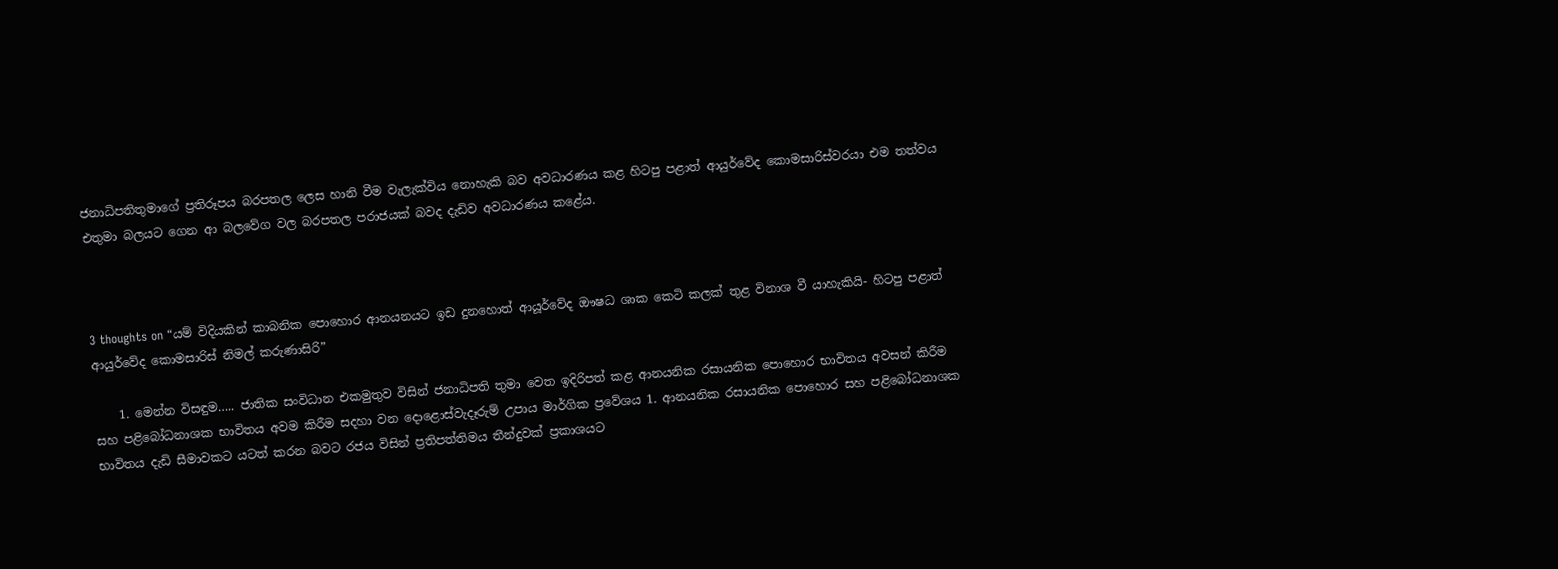ජනාධිපතිතුමාගේ ප්‍රතිරූපය බරපතල ලෙස හානි වීම වැලැක්විය නොහැකි බව අවධාරණය කළ හිටපු පළාත් ආයුර්වේද කොමසාරිස්වරයා එම තත්වය එතුමා බලයට ගෙන ආ බලවේග වල බරපතල පරාජයක් බවද දැඩිව අවධාරණය කළේය.



3 thoughts on “යම් විදියකින් කාබනික පොහොර ආනයනයට ඉඩ දුනහොත් ආයූර්වේද ඖෂධ ශාක කෙටි කලක් තුළ විනාශ වී යාහැකියි- හිටපු පළාත් ආයුර්වේද කොමසාරිස් නිමල් කරුණාසිරි”

    1. මෙන්න විසඳුම….. ජාතික සංවිධාන එකමුතුව විසින් ජනාධිපති තුමා වෙත ඉදිරිපත් කළ ආනයනික රසායනික පොහොර භාවිතය අවසන් කිරීම සහ පළිබෝධනාශක භාවිතය අවම කිරීම සදහා වන දොළොස්වැදෑරුම් උපාය මාර්ගික ප්‍රවේශය 1. ආනයනික රසායනික පොහොර සහ පළිබෝධනාශක භාවිතය දැඩි සීමාවකට යටත් කරන බවට රජය විසින් ප්‍රතිපත්තිමය තීන්දුවක් ප්‍රකාශයට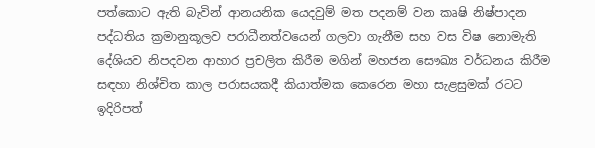පත්කොට ඇති බැවින් ආනයනික යෙදවුම් මත පදනම් වන කෘෂි නිෂ්පාදන පද්ධතිය ක්‍රමානුකූලව පරාධීනත්වයෙන් ගලවා ගැනීම සහ වස විෂ නොමැති දේශියව නිපදවන ආහාර ප්‍රචලිත කිරීම මගින් මහජන සෞඛ්‍ය වර්ධනය කිරීම සඳහා නිශ්චිත කාල පරාසයකදී කියාත්මක කෙරෙන මහා සැළසුමක් රටට ඉදිරිපත්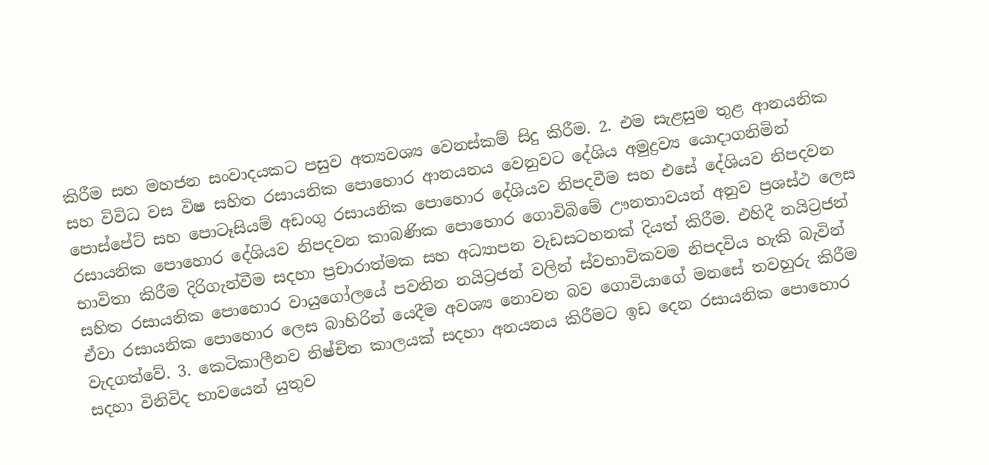කිරීම සහ මහජන සංවාදයකට පසුව අත්‍යවශ්‍ය වෙනස්කම් සිදු කිරීම. 2. එම සැළසුම තුළ ආනයනික සහ විවිධ වස විෂ සහිත රසායනික පොහොර ආනයනය වෙනුවට දේශිය අමුද්‍රව්‍ය යොදාගනිමින් පොස්පේට් සහ පොටෑසියම් අඩංගු රසායනික පොහොර දේශියව නිපදවීම සහ එසේ දේශියව නිපදවන රසායනික පොහොර දේශියව නිපදවන කාබණික පොහොර ගොවිබිමේ ඌනතාවයන් අනුව ප්‍රශස්ථ ලෙස භාවිතා කිරීම දිරිගැන්වීම සදහා ප්‍රචාරාත්මක සහ අධ්‍යාපන වැඩසටහනක් දියත් කිරීම. එහිදී නයිට්‍රජන් සහිත රසායනික පොහොර වායුගෝලයේ පවතින නයිට්‍රජන් වලින් ස්වභාවිකවම නිපදවිය හැකි බැවින් ඒවා රසායනික පොහොර ලෙස බාහිරින් යෙදීම අවශ්‍ය නොවන බව ගොවියාගේ මනසේ තවහුරු කිරීම වැදගත්වේ. 3. කෙටිකාලීනව නිෂ්චිත කාලයක් සදහා අනයනය කිරීමට ඉඩ දෙන රසායනික පොහොර සදහා විනිවිද භාවයෙන් යුතුව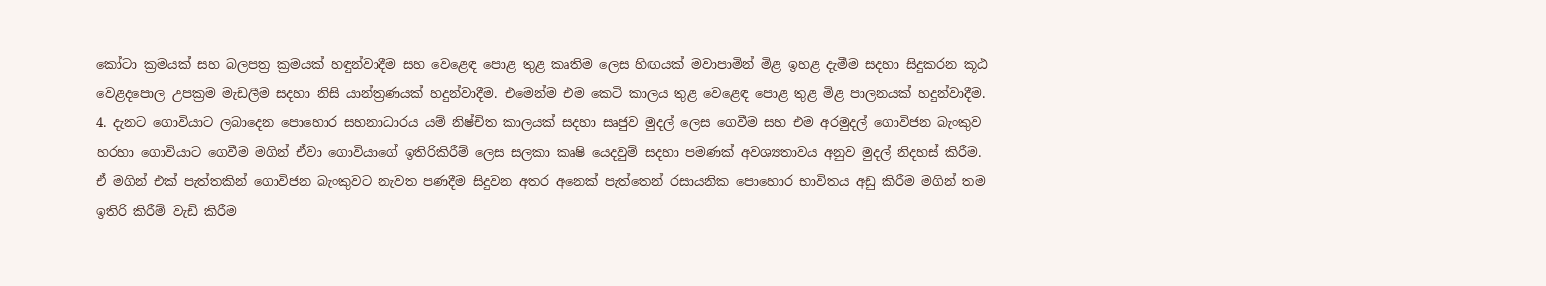කෝටා ක්‍රමයක් සහ බලපත්‍ර ක්‍රමයක් හඳුන්වාදීම සහ වෙළෙඳ පොළ තුළ කෘතිම ලෙස හිඟයක් මවාපාමින් මිළ ඉහළ දැමීම සදහා සිදුකරන කූඨ වෙළදපොල උපක්‍රම මැඩලීම සදහා නිසි යාන්ත්‍රණයක් හදුන්වාදීම. එමෙන්ම එම කෙටි කාලය තුළ වෙළෙඳ පොළ තුළ මිළ පාලනයක් හදුන්වාදීම. 4. දැනට ගොවියාට ලබාදෙන පොහොර සහනාධාරය යම් නිෂ්චිත කාලයක් සදහා සෘජුව මුදල් ලෙස ගෙවීම සහ එම අරමුදල් ගොවිජන බැංකුව හරහා ගොවියාට ගෙවීම මගින් ඒවා ගොවියාගේ ඉතිරිකිරීම් ලෙස සලකා කෘෂි යෙදවුම් සදහා පමණක් අවශ්‍යතාවය අනුව මුදල් නිදහස් කිරීම. ඒ මගින් එක් පැත්තකින් ගොවිජන බැංකුවට නැවත පණදීම සිදුවන අතර අනෙක් පැත්තෙන් රසායනික පොහොර භාවිතය අඩු කිරීම මගින් තම ඉතිරි කිරීම් වැඩි කිරීම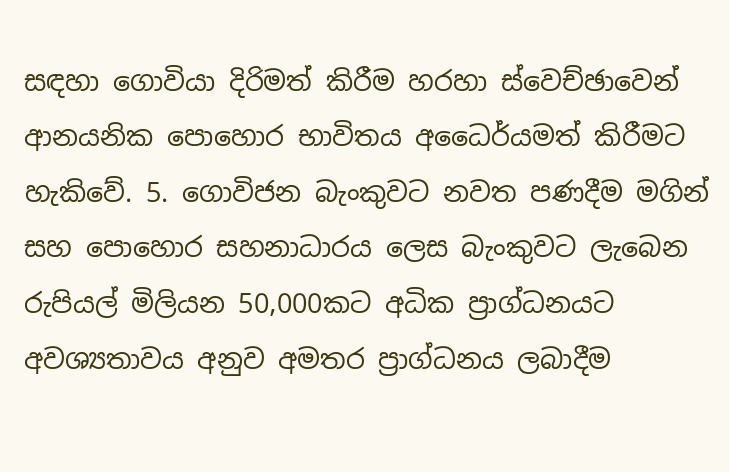සඳහා ගොවියා දිරිමත් කිරීම හරහා ස්වෙච්ඡාවෙන් ආනයනික පොහොර භාවිතය අධෛර්යමත් කිරීමට හැකිවේ. 5. ගොවිජන බැංකුවට නවත පණදීම මගින් සහ පොහොර සහනාධාරය ලෙස බැංකුවට ලැබෙන රුපියල් මිලියන 50,000කට අධික ප්‍රාග්ධනයට අවශ්‍යතාවය අනුව අමතර ප්‍රාග්ධනය ලබාදීම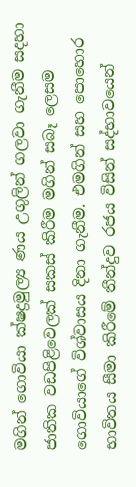මගින් ගොවියා ක්ෂද්‍රමුල්‍ය ණය උගුලින් ගලවා ගැනීම සදහා ජාතික වඩපිළිවෙලක් සකස් කිරීම මගින් සබෑ ලෙසම ගොවියාගේ විශ්වාසය දිනා ගැනීම. එමගින් සහ පොහොර භාවිතය සීමා කිරීමේ තීන්දුව රජය විසින් සද්භාවයෙන්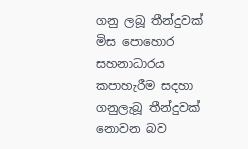ගනු ලබූ තීන්දුවක් මිස පොහොර සහනාධාරය කපාහැරීම සදහා ගනුලැබූ තීන්දුවක් නොවන බව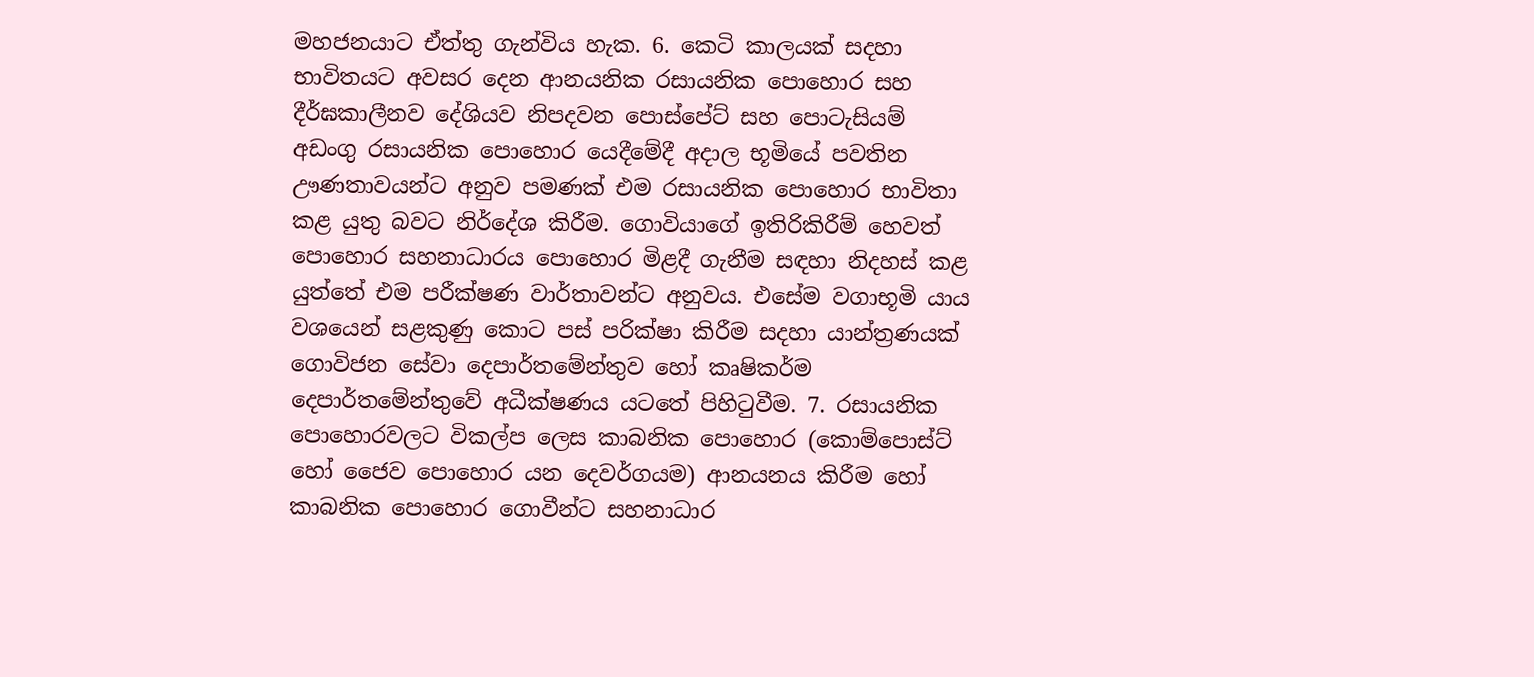මහජනයාට ඒත්තු ගැන්විය හැක. 6. කෙටි කාලයක් සදහා භාවිතයට අවසර දෙන ආනයනික රසායනික පොහොර සහ දීර්ඝකාලීනව දේශියව නිපදවන පොස්පේට් සහ පොටැසියම් අඩංගු රසායනික පොහොර යෙදීමේදී අදාල භූමියේ පවතින ඌණතාවයන්ට අනුව පමණක් එම රසායනික පොහොර භාවිතා කළ යුතු බවට නිර්දේශ කිරීම. ගොවියාගේ ඉතිරිකිරීම් හෙවත් පොහොර සහනාධාරය පොහොර මිළදී ගැනීම සඳහා නිදහස් කළ යුත්තේ එම පරීක්ෂණ වාර්තාවන්ට අනුවය. එසේම වගාභූමි යාය වශයෙන් සළකුණු කොට පස් පරික්ෂා කිරීම සදහා යාන්ත්‍රණයක් ගොවිජන සේවා දෙපාර්තමේන්තුව හෝ කෘෂිකර්ම දෙපාර්තමේන්තුවේ අධීක්ෂණය යටතේ පිහිටුවීම. 7. රසායනික පොහොරවලට විකල්ප ලෙස කාබනික පොහොර (කොම්පොස්ට් හෝ ජෛව පොහොර යන දෙවර්ගයම) ආනයනය කිරීම හෝ කාබනික පොහොර ගොවීන්ට සහනාධාර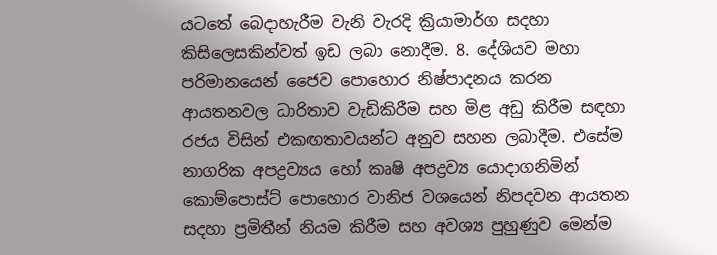යටතේ බෙදාහැරීම වැනි වැරදි ක්‍රියාමාර්ග සදහා කිසිලෙසකින්වත් ඉඩ ලබා නොදීම. 8. දේශියව මහා පරිමානයෙන් ජෛව පොහොර නිෂ්පාදනය කරන ආයතනවල ධාරිතාව වැඩිකිරීම සහ මිළ අඩු කිරීම සඳහා රජය විසින් එකඟතාවයන්ට අනුව සහන ලබාදීම. එසේම නාගරික අපද්‍රව්‍යය හෝ කෘෂි අපද්‍රව්‍ය යොදාගනිමින් කොම්පොස්ට් පොහොර වානිජ වශයෙන් නිපදවන ආයතන සදහා ප්‍රමිතීන් නියම කිරීම සහ අවශ්‍ය පුහුණුව මෙන්ම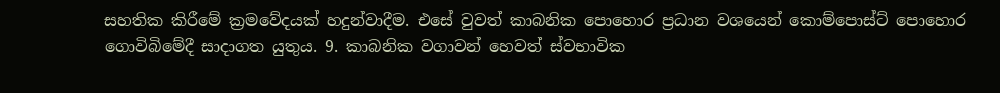සහතික කිරීමේ ක්‍රමවේදයක් හදුන්වාදීම. එසේ වුවත් කාබනික පොහොර ප්‍රධාන වශයෙන් කොම්පොස්ට් පොහොර ගොවිබිමේදී සාදාගත යුතුය. 9. කාබනික වගාවන් හෙවත් ස්වභාවික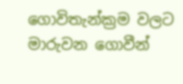ගොවිතැන්ක්‍රම වලට මාරුවන ගොවීන්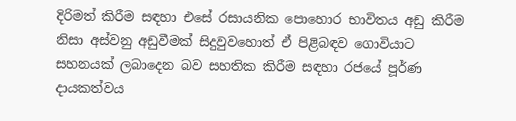දිරිමත් කිරීම සඳහා එසේ රසායනික පොහොර භාවිතය අඩු කිරීම නිසා අස්වනු අඩුවීමක් සිදුවුවහොත් ඒ පිළිබඳව ගොවියාට සහනයක් ලබාදෙන බව සහතික කිරීම සඳහා රජයේ පූර්ණ දායකත්වය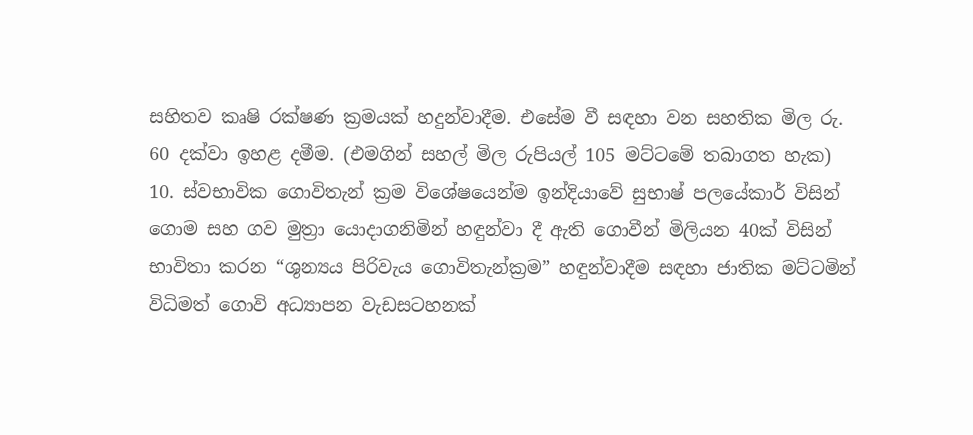සහිතව කෘෂි රක්ෂණ ක්‍රමයක් හදුන්වාදීම. එසේම වී සඳහා වන සහතික මිල රු. 60 දක්වා ඉහළ දමීම. (එමගින් සහල් මිල රුපියල් 105 මට්ටමේ තබාගත හැක) 10. ස්වභාවික ගොවිතැන් ක්‍රම විශේෂයෙන්ම ඉන්දියාවේ සුභාෂ් පලයේකාර් විසින් ගොම සහ ගව මුත්‍රා යොදාගනිමින් හඳුන්වා දී ඇති ගොවීන් මිලියන 40ක් විසින් භාවිතා කරන “ශුන්‍යය පිරිවැය ගොවිතැන්ක්‍රම” හඳුන්වාදීම සඳහා ජාතික මට්ටමින් විධිමත් ගොවි අධ්‍යාපන වැඩසටහනක්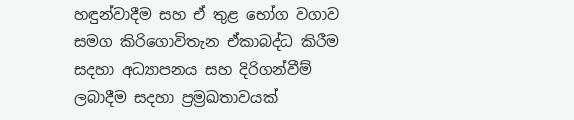හඳුන්වාදීම සහ ඒ තුළ භෝග වගාව සමග කිරිගොවිතැන ඒකාබද්ධ කිරීම සදහා අධ්‍යාපනය සහ දිරිගන්වීම් ලබාදීම සදහා ප්‍රම්‍රඛතාවයක්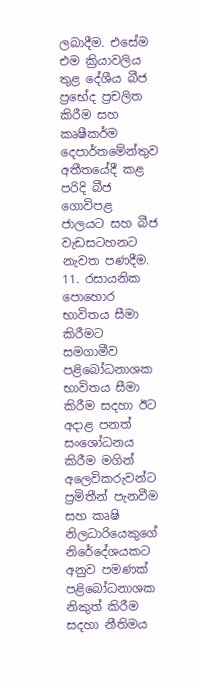ලබාදීම. එසේම එම ක්‍රියාවලිය තුළ දේශීය බීජ ප්‍රභේද ප්‍රචලිත කිරීම සහ කෘෂීකර්ම දෙපාර්තමේන්තුව අතීතයේදී කළ පරිදි බීජ ගොවිපළ ජාලයට සහ බීජ වැඩසටහනට නැවත පණදීම. 11. රසායනික පොහොර භාවිතය සීමා කිරීමට සමගාමීව පළිබෝධනාශක භාවිතය සීමා කිරීම සදහා ඊට අදාළ පනත් සංශෝධනය කිරීම මගින් අලෙවිකරුවන්ට ප්‍රමිතීන් පැනවීම සහ කෘෂි නිලධාරියෙකුගේ නිරේදේශයකට අනුව පමණක් පළිබෝධනාශක නිකුත් කිරීම සදහා නීතිමය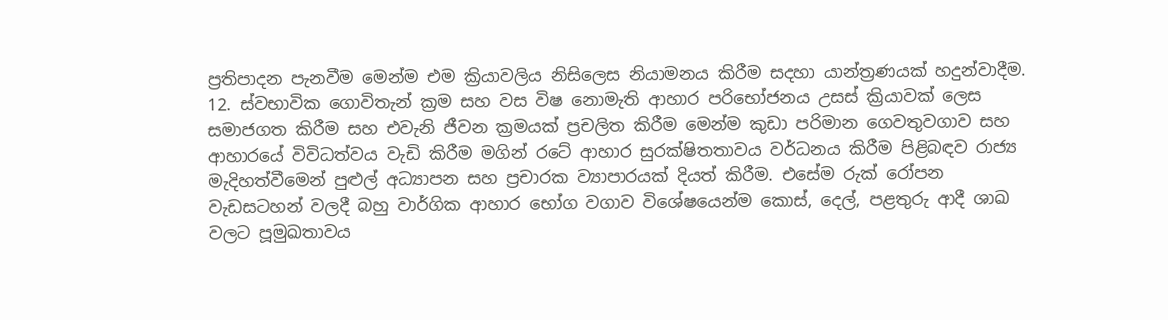ප්‍රතිපාදන පැනවීම මෙන්ම එම ක්‍රියාවලිය නිසිලෙස නියාමනය කිරීම සදහා යාන්ත්‍රණයක් හදුන්වාදීම. 12. ස්වභාවික ගොවිතැන් ක්‍රම සහ වස විෂ නොමැති ආහාර පරිභෝජනය උසස් ක්‍රියාවක් ලෙස සමාජගත කිරීම සහ එවැනි ජීවන ක්‍රමයක් ප්‍රචලිත කිරීම මෙන්ම කුඩා පරිමාන ගෙවතුවගාව සහ ආහාරයේ විවිධත්වය වැඩි කිරීම මගින් රටේ ආහාර සුරක්ෂිතතාවය වර්ධනය කිරීම පිළිබඳව රාජ්‍ය මැදිහත්වීමෙන් පුළුල් අධ්‍යාපන සහ ප්‍රචාරක ව්‍යාපාරයක් දියත් කිරීම. එසේම රුක් රෝපන වැඩසටහන් වලදී බහු වාර්ගික ආහාර භෝග වගාව විශේෂයෙන්ම කොස්, දෙල්, පළතුරු ආදී ශාඛ වලට පූමුඛතාවය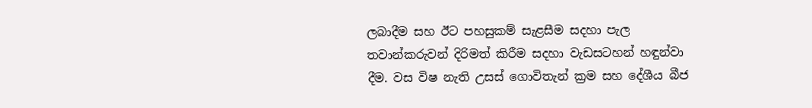ලබාදීම සහ ඊට පහසුකම් සැළසීම සදහා පැල තවාන්කරුවන් දිරිමත් කිරීම සදහා වැඩසටහන් හඳුන්වා දීම. වස විෂ නැති උසස් ගොවිතැන් ක්‍රම සහ දේශීය බීජ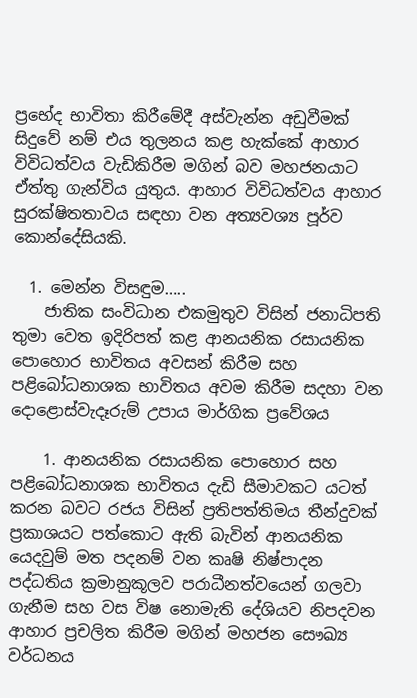ප්‍රභේද භාවිතා කිරීමේදී අස්වැන්න අඩුවීමක් සිදුවේ නම් එය තුලනය කළ හැක්කේ ආහාර විවිධත්වය වැඩිකිරීම මගින් බව මහජනයාට ඒත්තු ගැන්විය යුතුය. ආහාර විවිධත්වය ආහාර සුරක්ෂිතතාවය සඳහා වන අත්‍යවශ්‍ය පූර්ව කොන්දේසියකි.

  1. මෙන්න විසඳුම…..
    ජාතික සංවිධාන එකමුතුව විසින් ජනාධිපති තුමා වෙත ඉදිරිපත් කළ ආනයනික රසායනික පොහොර භාවිතය අවසන් කිරීම සහ පළිබෝධනාශක භාවිතය අවම කිරීම සදහා වන දොළොස්වැදෑරුම් උපාය මාර්ගික ප්‍රවේශය

    1. ආනයනික රසායනික පොහොර සහ පළිබෝධනාශක භාවිතය දැඩි සීමාවකට යටත් කරන බවට රජය විසින් ප්‍රතිපත්තිමය තීන්දුවක් ප්‍රකාශයට පත්කොට ඇති බැවින් ආනයනික යෙදවුම් මත පදනම් වන කෘෂි නිෂ්පාදන පද්ධතිය ක්‍රමානුකූලව පරාධීනත්වයෙන් ගලවා ගැනීම සහ වස විෂ නොමැති දේශියව නිපදවන ආහාර ප්‍රචලිත කිරීම මගින් මහජන සෞඛ්‍ය වර්ධනය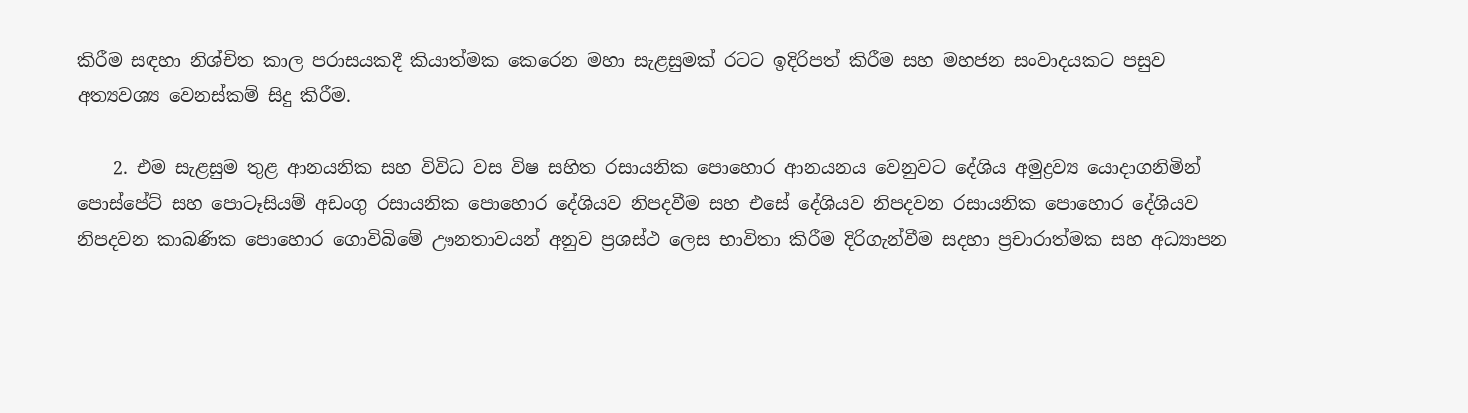කිරීම සඳහා නිශ්චිත කාල පරාසයකදී කියාත්මක කෙරෙන මහා සැළසුමක් රටට ඉදිරිපත් කිරීම සහ මහජන සංවාදයකට පසුව අත්‍යවශ්‍ය වෙනස්කම් සිදු කිරීම.

    2. එම සැළසුම තුළ ආනයනික සහ විවිධ වස විෂ සහිත රසායනික පොහොර ආනයනය වෙනුවට දේශිය අමුද්‍රව්‍ය යොදාගනිමින් පොස්පේට් සහ පොටෑසියම් අඩංගු රසායනික පොහොර දේශියව නිපදවීම සහ එසේ දේශියව නිපදවන රසායනික පොහොර දේශියව නිපදවන කාබණික පොහොර ගොවිබිමේ ඌනතාවයන් අනුව ප්‍රශස්ථ ලෙස භාවිතා කිරීම දිරිගැන්වීම සදහා ප්‍රචාරාත්මක සහ අධ්‍යාපන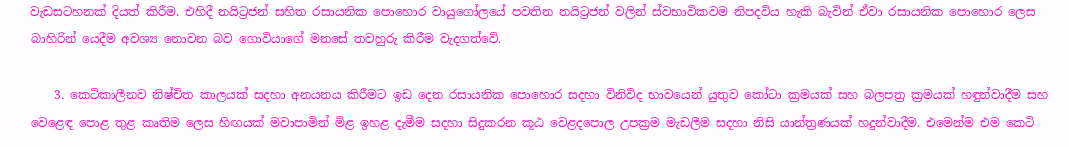වැඩසටහනක් දියත් කිරීම. එහිදී නයිට්‍රජන් සහිත රසායනික පොහොර වායුගෝලයේ පවතින නයිට්‍රජන් වලින් ස්වභාවිකවම නිපදවිය හැකි බැවින් ඒවා රසායනික පොහොර ලෙස බාහිරින් යෙදීම අවශ්‍ය නොවන බව ගොවියාගේ මනසේ තවහුරු කිරීම වැදගත්වේ.

    3. කෙටිකාලීනව නිෂ්චිත කාලයක් සදහා අනයනය කිරීමට ඉඩ දෙන රසායනික පොහොර සදහා විනිවිද භාවයෙන් යුතුව කෝටා ක්‍රමයක් සහ බලපත්‍ර ක්‍රමයක් හඳුන්වාදීම සහ වෙළෙඳ පොළ තුළ කෘතිම ලෙස හිඟයක් මවාපාමින් මිළ ඉහළ දැමීම සදහා සිදුකරන කූඨ වෙළදපොල උපක්‍රම මැඩලීම සදහා නිසි යාන්ත්‍රණයක් හදුන්වාදීම. එමෙන්ම එම කෙටි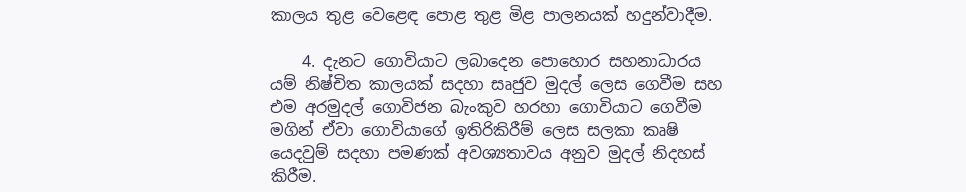කාලය තුළ වෙළෙඳ පොළ තුළ මිළ පාලනයක් හදුන්වාදීම.

    4. දැනට ගොවියාට ලබාදෙන පොහොර සහනාධාරය යම් නිෂ්චිත කාලයක් සදහා සෘජුව මුදල් ලෙස ගෙවීම සහ එම අරමුදල් ගොවිජන බැංකුව හරහා ගොවියාට ගෙවීම මගින් ඒවා ගොවියාගේ ඉතිරිකිරීම් ලෙස සලකා කෘෂි යෙදවුම් සදහා පමණක් අවශ්‍යතාවය අනුව මුදල් නිදහස් කිරීම.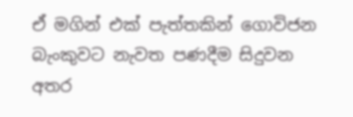ඒ මගින් එක් පැත්තකින් ගොවිජන බැංකුවට නැවත පණදීම සිදුවන අතර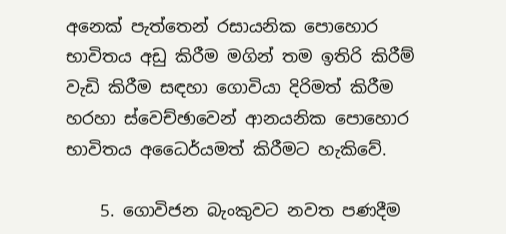අනෙක් පැත්තෙන් රසායනික පොහොර භාවිතය අඩු කිරීම මගින් තම ඉතිරි කිරීම් වැඩි කිරීම සඳහා ගොවියා දිරිමත් කිරීම හරහා ස්වෙච්ඡාවෙන් ආනයනික පොහොර භාවිතය අධෛර්යමත් කිරීමට හැකිවේ.

    5. ගොවිජන බැංකුවට නවත පණදීම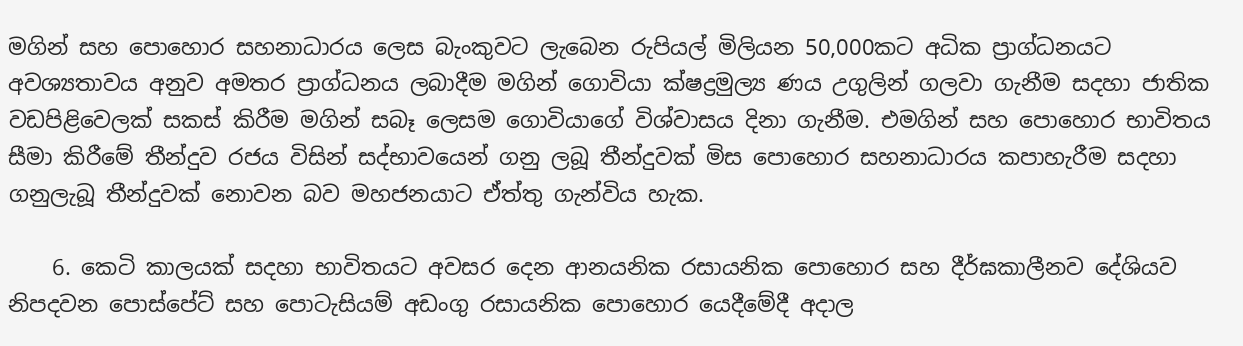මගින් සහ පොහොර සහනාධාරය ලෙස බැංකුවට ලැබෙන රුපියල් මිලියන 50,000කට අධික ප්‍රාග්ධනයට අවශ්‍යතාවය අනුව අමතර ප්‍රාග්ධනය ලබාදීම මගින් ගොවියා ක්ෂද්‍රමුල්‍ය ණය උගුලින් ගලවා ගැනීම සදහා ජාතික වඩපිළිවෙලක් සකස් කිරීම මගින් සබෑ ලෙසම ගොවියාගේ විශ්වාසය දිනා ගැනීම. එමගින් සහ පොහොර භාවිතය සීමා කිරීමේ තීන්දුව රජය විසින් සද්භාවයෙන් ගනු ලබූ තීන්දුවක් මිස පොහොර සහනාධාරය කපාහැරීම සදහා ගනුලැබූ තීන්දුවක් නොවන බව මහජනයාට ඒත්තු ගැන්විය හැක.

    6. කෙටි කාලයක් සදහා භාවිතයට අවසර දෙන ආනයනික රසායනික පොහොර සහ දීර්ඝකාලීනව දේශියව නිපදවන පොස්පේට් සහ පොටැසියම් අඩංගු රසායනික පොහොර යෙදීමේදී අදාල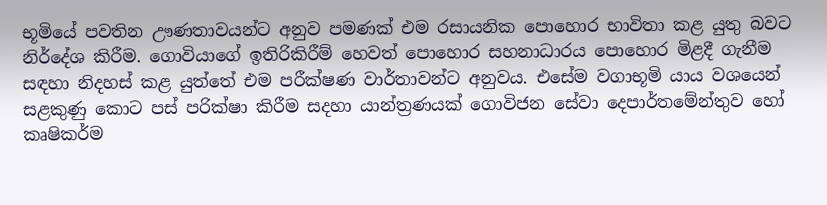භූමියේ පවතින ඌණතාවයන්ට අනුව පමණක් එම රසායනික පොහොර භාවිතා කළ යුතු බවට නිර්දේශ කිරීම. ගොවියාගේ ඉතිරිකිරීම් හෙවත් පොහොර සහනාධාරය පොහොර මිළදී ගැනීම සඳහා නිදහස් කළ යුත්තේ එම පරීක්ෂණ වාර්තාවන්ට අනුවය. එසේම වගාභූමි යාය වශයෙන් සළකුණු කොට පස් පරික්ෂා කිරීම සදහා යාන්ත්‍රණයක් ගොවිජන සේවා දෙපාර්තමේන්තුව හෝ කෘෂිකර්ම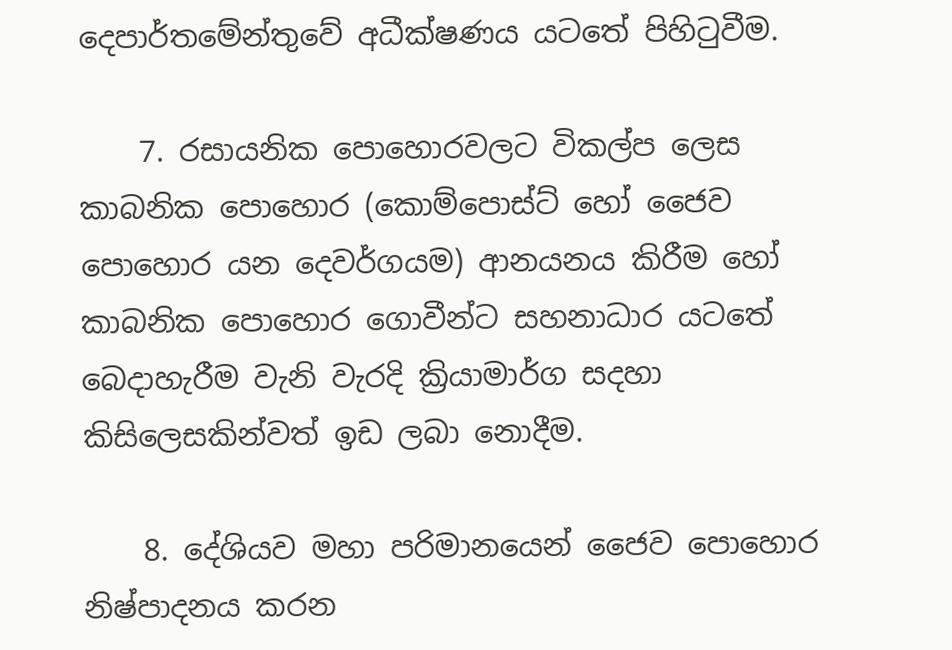දෙපාර්තමේන්තුවේ අධීක්ෂණය යටතේ පිහිටුවීම.

    7. රසායනික පොහොරවලට විකල්ප ලෙස කාබනික පොහොර (කොම්පොස්ට් හෝ ජෛව පොහොර යන දෙවර්ගයම) ආනයනය කිරීම හෝ කාබනික පොහොර ගොවීන්ට සහනාධාර යටතේ බෙදාහැරීම වැනි වැරදි ක්‍රියාමාර්ග සදහා කිසිලෙසකින්වත් ඉඩ ලබා නොදීම.

    8. දේශියව මහා පරිමානයෙන් ජෛව පොහොර නිෂ්පාදනය කරන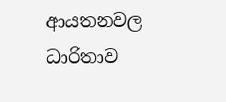ආයතනවල ධාරිතාව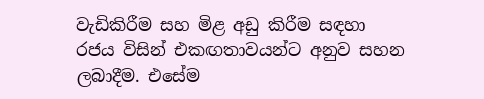වැඩිකිරීම සහ මිළ අඩු කිරීම සඳහා රජය විසින් එකඟතාවයන්ට අනුව සහන ලබාදීම. එසේම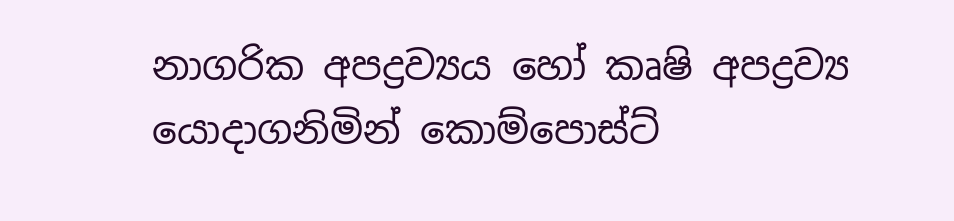නාගරික අපද්‍රව්‍යය හෝ කෘෂි අපද්‍රව්‍ය යොදාගනිමින් කොම්පොස්ට්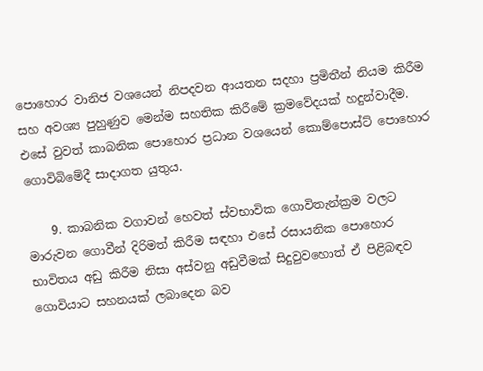පොහොර වානිජ වශයෙන් නිපදවන ආයතන සදහා ප්‍රමිතීන් නියම කිරීම සහ අවශ්‍ය පුහුණුව මෙන්ම සහතික කිරීමේ ක්‍රමවේදයක් හදුන්වාදීම. එසේ වුවත් කාබනික පොහොර ප්‍රධාන වශයෙන් කොම්පොස්ට් පොහොර ගොවිබිමේදී සාදාගත යුතුය.

    9. කාබනික වගාවන් හෙවත් ස්වභාවික ගොවිතැන්ක්‍රම වලට මාරුවන ගොවීන් දිරිමත් කිරීම සඳහා එසේ රසායනික පොහොර භාවිතය අඩු කිරීම නිසා අස්වනු අඩුවීමක් සිදුවුවහොත් ඒ පිළිබඳව ගොවියාට සහනයක් ලබාදෙන බව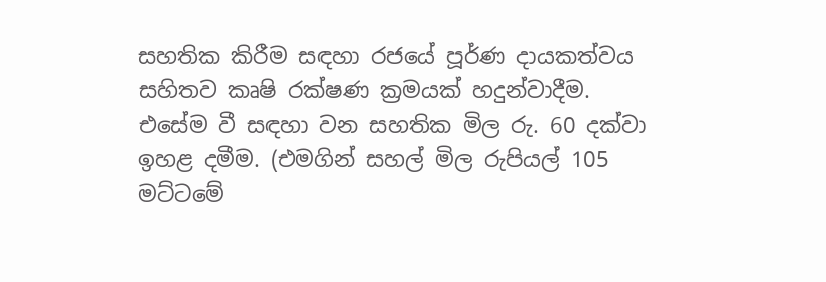සහතික කිරීම සඳහා රජයේ පූර්ණ දායකත්වය සහිතව කෘෂි රක්ෂණ ක්‍රමයක් හදුන්වාදීම. එසේම වී සඳහා වන සහතික මිල රු. 60 දක්වා ඉහළ දමීම. (එමගින් සහල් මිල රුපියල් 105 මට්ටමේ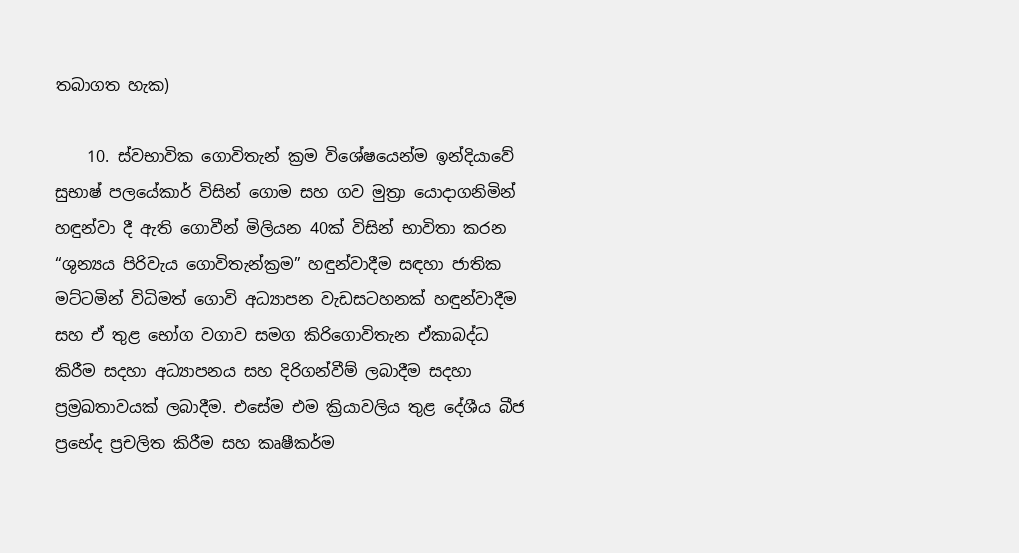තබාගත හැක)

    10. ස්වභාවික ගොවිතැන් ක්‍රම විශේෂයෙන්ම ඉන්දියාවේ සුභාෂ් පලයේකාර් විසින් ගොම සහ ගව මුත්‍රා යොදාගනිමින් හඳුන්වා දී ඇති ගොවීන් මිලියන 40ක් විසින් භාවිතා කරන “ශුන්‍යය පිරිවැය ගොවිතැන්ක්‍රම” හඳුන්වාදීම සඳහා ජාතික මට්ටමින් විධිමත් ගොවි අධ්‍යාපන වැඩසටහනක් හඳුන්වාදීම සහ ඒ තුළ භෝග වගාව සමග කිරිගොවිතැන ඒකාබද්ධ කිරීම සදහා අධ්‍යාපනය සහ දිරිගන්වීම් ලබාදීම සදහා ප්‍රම්‍රඛතාවයක් ලබාදීම. එසේම එම ක්‍රියාවලිය තුළ දේශීය බීජ ප්‍රභේද ප්‍රචලිත කිරීම සහ කෘෂීකර්ම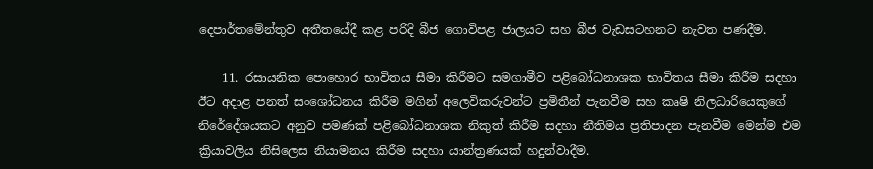දෙපාර්තමේන්තුව අතීතයේදී කළ පරිදි බීජ ගොවිපළ ජාලයට සහ බීජ වැඩසටහනට නැවත පණදීම.

    11. රසායනික පොහොර භාවිතය සීමා කිරීමට සමගාමීව පළිබෝධනාශක භාවිතය සීමා කිරීම සදහා ඊට අදාළ පනත් සංශෝධනය කිරීම මගින් අලෙවිකරුවන්ට ප්‍රමිතීන් පැනවීම සහ කෘෂි නිලධාරියෙකුගේ නිරේදේශයකට අනුව පමණක් පළිබෝධනාශක නිකුත් කිරීම සදහා නීතිමය ප්‍රතිපාදන පැනවීම මෙන්ම එම ක්‍රියාවලිය නිසිලෙස නියාමනය කිරීම සදහා යාන්ත්‍රණයක් හදුන්වාදීම.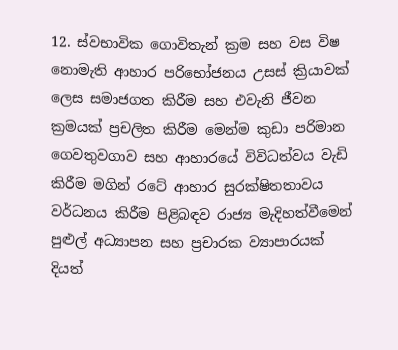12. ස්වභාවික ගොවිතැන් ක්‍රම සහ වස විෂ නොමැති ආහාර පරිභෝජනය උසස් ක්‍රියාවක් ලෙස සමාජගත කිරීම සහ එවැනි ජීවන ක්‍රමයක් ප්‍රචලිත කිරීම මෙන්ම කුඩා පරිමාන ගෙවතුවගාව සහ ආහාරයේ විවිධත්වය වැඩි කිරීම මගින් රටේ ආහාර සුරක්ෂිතතාවය වර්ධනය කිරීම පිළිබඳව රාජ්‍ය මැදිහත්වීමෙන් පුළුල් අධ්‍යාපන සහ ප්‍රචාරක ව්‍යාපාරයක් දියත්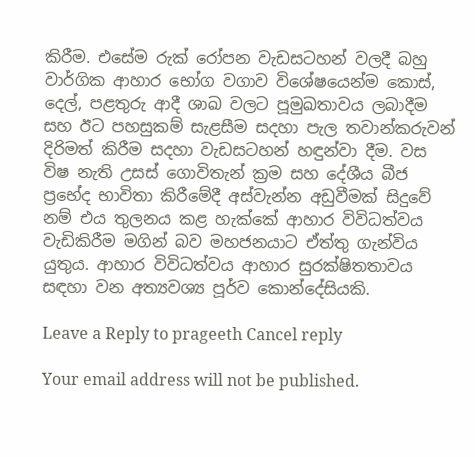කිරීම. එසේම රුක් රෝපන වැඩසටහන් වලදී බහු වාර්ගික ආහාර භෝග වගාව විශේෂයෙන්ම කොස්, දෙල්, පළතුරු ආදී ශාඛ වලට පූමුඛතාවය ලබාදීම සහ ඊට පහසුකම් සැළසීම සදහා පැල තවාන්කරුවන් දිරිමත් කිරීම සදහා වැඩසටහන් හඳුන්වා දීම. වස විෂ නැති උසස් ගොවිතැන් ක්‍රම සහ දේශීය බීජ ප්‍රභේද භාවිතා කිරීමේදී අස්වැන්න අඩුවීමක් සිදුවේ නම් එය තුලනය කළ හැක්කේ ආහාර විවිධත්වය වැඩිකිරීම මගින් බව මහජනයාට ඒත්තු ගැන්විය යුතුය. ආහාර විවිධත්වය ආහාර සුරක්ෂිතතාවය සඳහා වන අත්‍යවශ්‍ය පූර්ව කොන්දේසියකි.

Leave a Reply to prageeth Cancel reply

Your email address will not be published.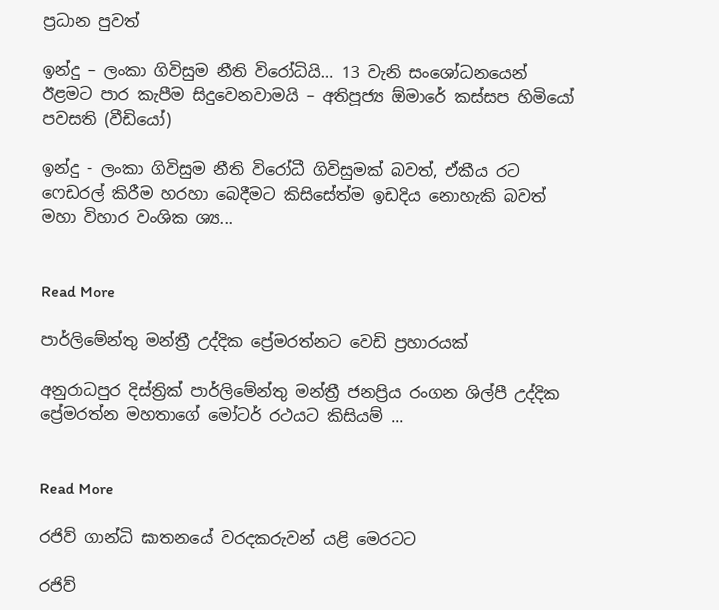ප්‍රධාන පුවත්

ඉන්දු – ලංකා ගිවිසුම නීති විරෝධියි… 13 වැනි සංශෝධනයෙන් ඊළමට පාර කැපීම සිදුවෙනවාමයි – අතිපූජ්‍ය ඕමාරේ කස්සප හිමියෝ පවසති (වීඩියෝ)

ඉන්දු - ලංකා ගිවිසුම නීති විරෝධී ගිවිසුමක් බවත්, ඒකීය රට ෆෙඩරල් කිරීම හරහා බෙදීමට කිසිසේත්ම ඉඩදිය නොහැකි බවත් මහා විහාර වංශික ශ්‍ය...


Read More

පාර්ලිමේන්තු මන්ත්‍රී උද්දික ප්‍රේමරත්නට වෙඩි ප්‍රහාරයක්

අනුරාධපුර දිස්ත්‍රික් පාර්ලිමේන්තු මන්ත්‍රී ජනප්‍රිය රංගන ශිල්පී උද්දික ප්‍රේමරත්න මහතාගේ මෝටර් රථයට කිසියම් ...


Read More

රජිව් ගාන්ධි ඝාතනයේ වරදකරුවන් යළි මෙරටට

රජිව්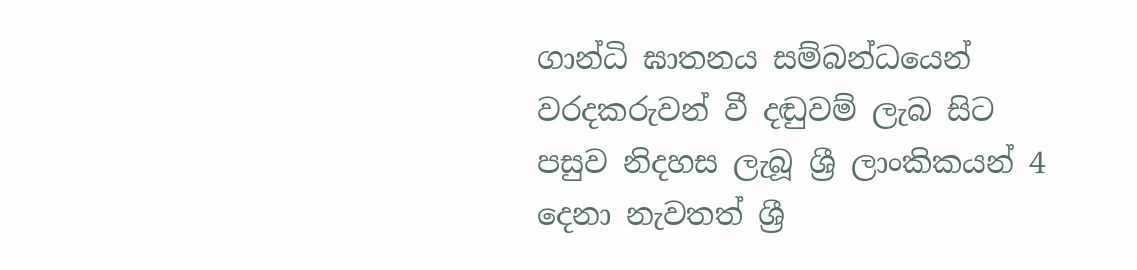ගාන්ධි ඝාතනය සම්බන්ධයෙන් වරදකරුවන් වී දඬුවම් ලැබ සිට පසුව නිදහස ලැබූ ශ්‍රී ලාංකිකයන් 4 දෙනා නැවතත් ශ්‍රී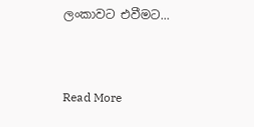ලංකාවට එවීමට...


Read More